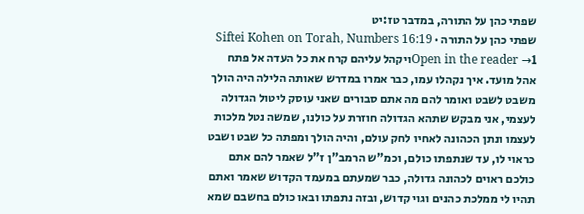שפתי כהן על התורה, במדבר טז:יט
שפתי כהן על התורה · Siftei Kohen on Torah, Numbers 16:19
Open in the reader →1ויקהל עליהם קרח את כל העדה אל פתח אהל מועד. איך נקהלו עמו, כבר אמרו במדרש שאותה הלילה היה הולך משבט לשבט ואומר להם מה אתם סבורים שאני עוסק ליטול הגדולה לעצמי, אני מבקש שתהא הגדולה חוזרת על כולנו, שמשה נטל מלכות לעצמו ונתן הכהונה לאחיו לחק עולם, והיה הולך ומפתה כל שבט ושבט כראוי לו, עד שנתפתו כולם, וכמ"ש הרמב"ן ז"ל שאמר להם אתם כולכם ראוים לכהונה גדולה, כבר שמעתם במעמד הקדוש שאמר ואתם תהיו לי ממלכת כהנים וגוי קדוש, ובזה נתפתו ובאו כולם בחשבם שמא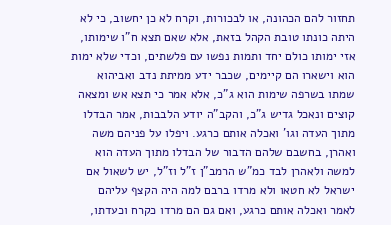תחזור להם הכהונה, או לבכורות, וקרח לא כן יחשוב, כי לא היתה כונתו טובת הקהל בזאת, אלא שאם תצא ח"ו שימותו, אזי ימותו כולם יחד ותמות נפשו עם פלשתים, וכדי שלא ימות הוא וישארו הם קיימים, שכבר ידע ממיתת נדב ואביהוא שמתו בשרפה שימות הוא ג"כ, אלא אמר כי תצא אש ומצאה קוצים ונאכל גדיש ג"כ, והקב"ה יודע הלבבות, אמר הבדלו מתוך העדה וגו' ואכלה אותם כרגע. ויפלו על פניהם משה ואהרן, בחשבם שלהם הדבור של הבדלו מתוך העדה הוא למשה ולאהרן לבד כמ"ש הרמב"ן ז"ל וז"ל, יש לשאול אם ישראל לא חטאו ולא מרדו ברבם למה היה הקצף עליהם לאמר ואכלה אותם כרגע, ואם גם הם מרדו כקרח וכעדתו,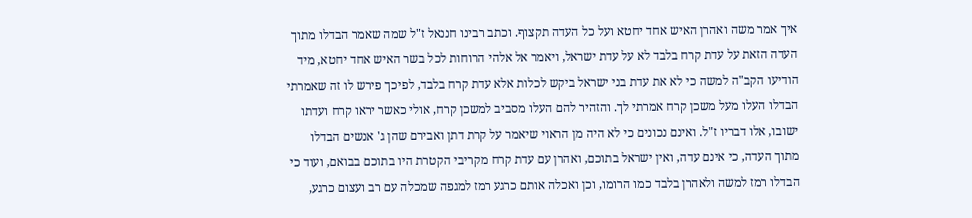איך אמר משה ואהרן האיש אחד יחטא ועל כל העדה תקצוף. וכתב רבינו חננאל ז"ל שמה שאמר הבדלו מתוך העדה הזאת על עדת קרח בלבד לא על עדת ישראל, ויאמר אל אלהי הרוחות לכל בשר האיש אחד יחטא, מיד הודיעו הקב"ה למשה כי לא את עדת בני ישראל ביקש לכלות אלא עדת קרח בלבד, לפיכך פירש לו זה שאמרתי הבדלו העלו מעל משכן קרח אמרתי לך. והזהיר להם העלו מסביב למשכן קרח, אולי כאשר יראו קרח ועדתו ישובו, אלו דבריו ז"ל. ואינם נכונים כי לא היה מן הראוי שיאמר על קרת דתן ואבירם שהן ג' אנשים הבדלו מתוך העדה, כי אינם עדה, ואין ישראל בתוכם, ואהרן עם עדת קרח מקריבי הקטרת היו בתוכם בבואם, ועוד כי הבדלו רמז למשה ולאהרן בלבד כמו הרומו, וכן ואכלה אותם כרגע רמז למגפה שמכלה עם רב ועצום כרגע,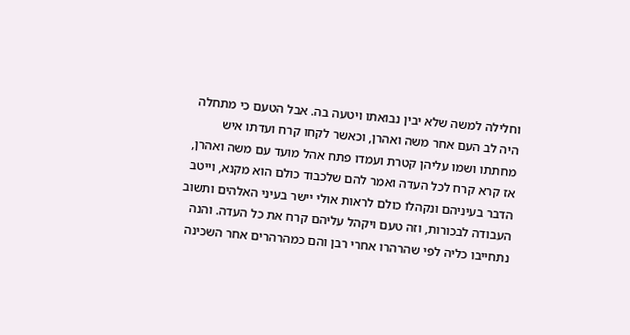וחלילה למשה שלא יבין נבואתו ויטעה בה. אבל הטעם כי מתחלה היה לב העם אחר משה ואהרן, וכאשר לקחו קרח ועדתו איש מחתתו ושמו עליהן קטרת ועמדו פתח אהל מועד עם משה ואהרן, אז קרא קרח לכל העדה ואמר להם שלכבוד כולם הוא מקנא, וייטב הדבר בעיניהם ונקהלו כולם לראות אולי יישר בעיני האלהים ותשוב העבודה לבכורות, וזה טעם ויקהל עליהם קרח את כל העדה. והנה נתחייבו כליה לפי שהרהרו אחרי רבן והם כמהרהרים אחר השכינה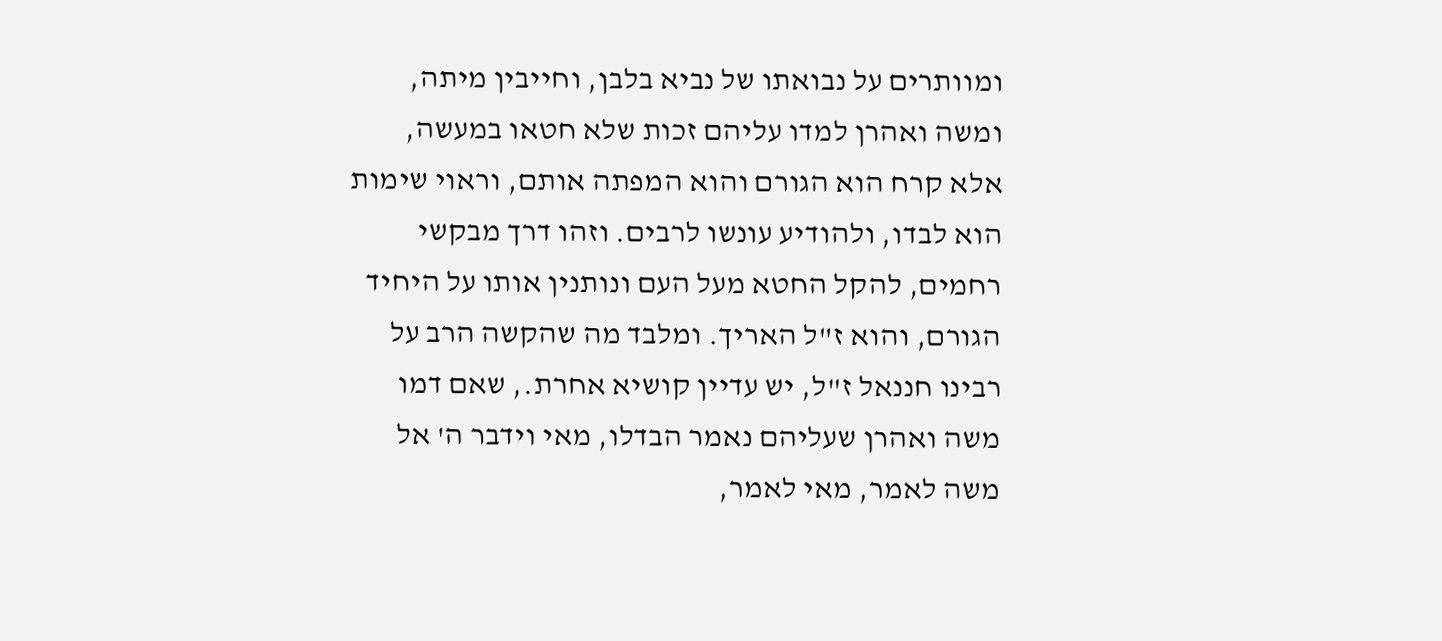ומוותרים על נבואתו של נביא בלבן, וחייבין מיתה, ומשה ואהרן למדו עליהם זכות שלא חטאו במעשה, אלא קרח הוא הגורם והוא המפתה אותם, וראוי שימות הוא לבדו, ולהודיע עונשו לרבים. וזהו דרך מבקשי רחמים, להקל החטא מעל העם ונותנין אותו על היחיד הגורם, והוא ז"ל האריך. ומלבד מה שהקשה הרב על רבינו חננאל ז"ל, יש עדיין קושיא אחרת., שאם דמו משה ואהרן שעליהם נאמר הבדלו, מאי וידבר ה' אל משה לאמר, מאי לאמר,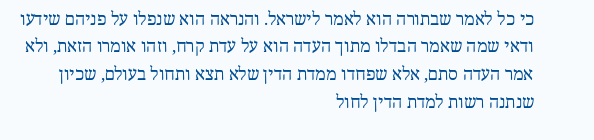כי כל לאמר שבתורה הוא לאמר לישראל. והנראה הוא שנפלו על פניהם שידעו ודאי שמה שאמר הבדלו מתוך העדה הוא על עדת קרח, וזהו אומרו הזאת, ולא אמר העדה סתם, אלא שפחדו ממדת הדין שלא תצא ותחול בעולם, שכיון שנתנה רשות למדת הדין לחול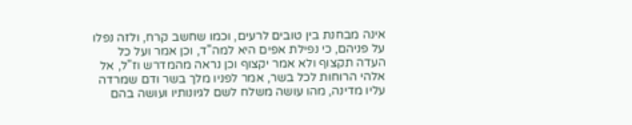אינה מבחנת בין טובים לרעים, וכמו שחשב קרח, ולזה נפלו על פניהם, כי נפילת אפים היא למה"ד, וכן אמר ועל כל העדה תקצוף ולא אמר יקצוף וכן נראה מהמדרש וז"ל, אל אלהי הרוחות לכל בשר, אמר לפניו מלך בשר ודם שמרדה עליו מדינה, מהו עושה משלח לשם לגיונותיו ועושה בהם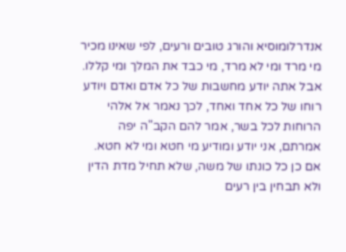אנדרלומוסיא והורג טובים ורעים, לפי שאינו מכיר מי מרד ומי לא מרד, מי כבד את המלך ומי קללו. אבל אתה יודע מחשבות של כל אדם ואדם ויודע רוחו של כל אחד ואחד, לכך נאמר אל אלהי הרוחות לכל בשר, אמר להם הקב"ה יפה אמרתם, אני יודע ומודיע מי חטא ומי לא חטא. אם כן כל כונתו של משה, שלא תחיל מדת הדין ולא תבחין בין רעים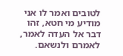לטובים ואמר לו אני מודיע מי חטא, זהו דבר אל העדה לאמר, לאמרם ולנשאם.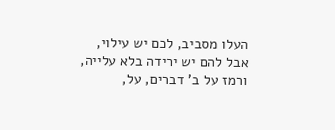העלו מסביב, לכם יש עילוי, אבל להם יש ירידה בלא עלייה, ורמז על ב' דברים, על,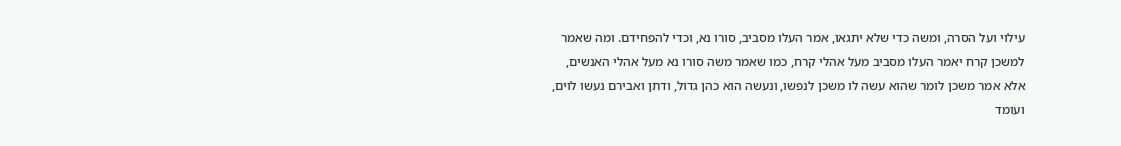עילוי ועל הסרה, ומשה כדי שלא יתגאו, אמר העלו מסביב, סורו נא, וכדי להפחידם. ומה שאמר למשכן קרח יאמר העלו מסביב מעל אהלי קרח, כמו שאמר משה סורו נא מעל אהלי האנשים, אלא אמר משכן לומר שהוא עשה לו משכן לנפשו, ונעשה הוא כהן גדול, ודתן ואבירם נעשו לוים, ועומד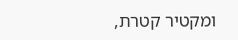ומקטיר קטרת,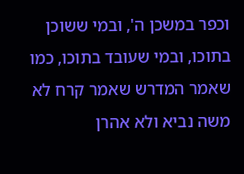וכפר במשכן ה', ובמי ששוכן בתוכו, ובמי שעובד בתוכו, כמו שאמר המדרש שאמר קרח לא משה נביא ולא אהרן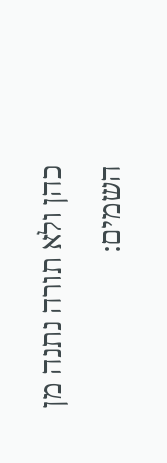כהן ולא תורה נתנה מן השמים: